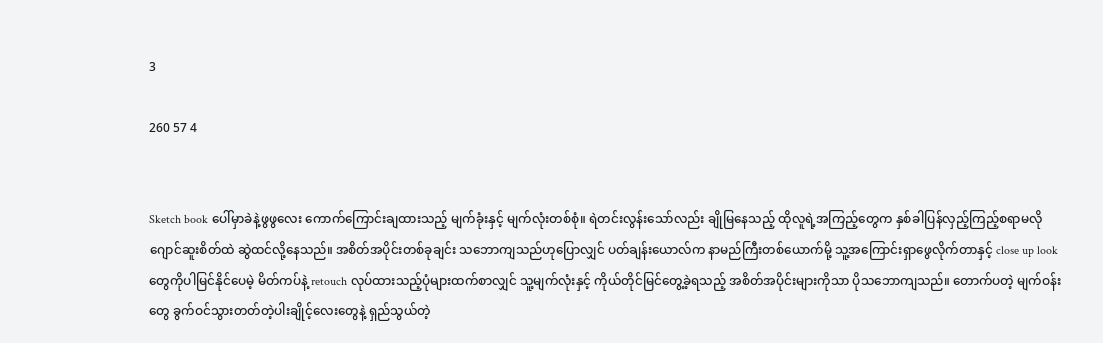3

260 57 4


Sketch book ပေါ်မှာခဲနဲ့ဖွဖွလေး ကောက်ကြောင်းချထားသည့် မျက်ခုံးနှင့် မျက်လုံးတစ်စုံ။ ရဲတင်းလွန်းသော်လည်း ချိုမြနေသည့် ထိုလူရဲ့အကြည့်တွေက နှစ်ခါပြန်လှည့်ကြည့်စရာမလို ဂျောင်ဆူးစိတ်ထဲ ဆွဲထင်လို့နေသည်။ အစိတ်အပိုင်းတစ်ခုချင်း သဘောကျသည်ဟုပြောလျှင် ပတ်ချန်းယောလ်က နာမည်ကြီးတစ်ယောက်မို့ သူ့အကြောင်းရှာဖွေလိုက်တာနှင့် close up look တွေကိုပါမြင်နိုင်ပေမဲ့ မိတ်ကပ်နဲ့ retouch လုပ်ထားသည့်ပုံများထက်စာလျှင် သူ့မျက်လုံးနှင့် ကိုယ်တိုင်မြင်တွေ့ခဲ့ရသည့် အစိတ်အပိုင်းများကိုသာ ပိုသဘောကျသည်။ တောက်ပတဲ့ မျက်ဝန်းတွေ ခွက်ဝင်သွားတတ်တဲ့ပါးချိုင့်လေးတွေနဲ့ ရှည်သွယ်တဲ့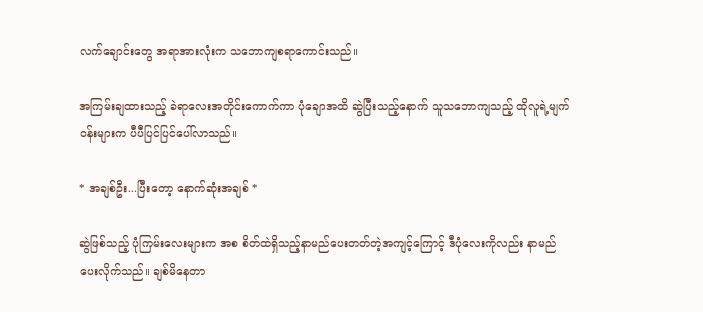လက်ချောင်းတွေ အရာအားလုံးက သဘောကျစရာကောင်းသည်။

အကြမ်းချထားသည့် ခဲရာလေးအတိုင်းကောက်ကာ ပုံချောအထိ ဆွဲပြီးသည့်နောက် သူသဘောကျသည့် ထိုလူရဲ့မျက်ဝန်းများက ပီပီပြင်ပြင်ပေါ်လာသည်။

* အချစ်ဦး...ပြီးတော့ နောက်ဆုံးအချစ် *

ဆွဲဖြစ်သည့် ပုံကြမ်းလေးများက အစ စိတ်ထဲရှိသည့်နာမည်ပေးတတ်တဲ့အကျင့်ကြောင့် ဒီပုံလေးကိုလည်း နာမည်ပေးလိုက်သည်။ ချစ်မိနေတာ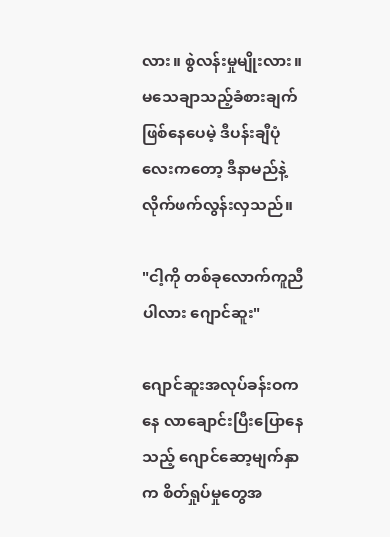လား။ စွဲလန်းမှုမျိုးလား။ မသေချာသည့်ခံစားချက်ဖြစ်နေပေမဲ့ ဒီပန်းချီပုံလေးကတော့ ဒီနာမည်နဲ့လိုက်ဖက်လွန်းလှသည်။

"ငါ့ကို တစ်ခုလောက်ကူညီပါလား ဂျောင်ဆူး"

ဂျောင်ဆူးအလုပ်ခန်းဝကနေ လာချောင်းပြီးပြောနေသည့် ဂျောင်ဆော့မျက်နှာက စိတ်ရှုပ်မှုတွေအ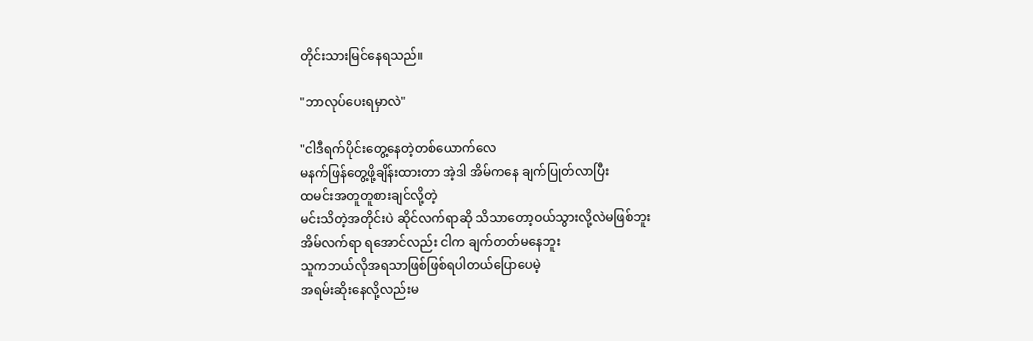တိုင်းသားမြင်နေရသည်။

"ဘာလုပ်ပေးရမှာလဲ"

"ငါဒီရက်ပိုင်းတွေ့နေတဲ့တစ်ယောက်လေ
မနက်ဖြန်တွေ့ဖို့ချိန်းထားတာ အဲ့ဒါ အိမ်ကနေ ချက်ပြုတ်လာပြီး
ထမင်းအတူတူစားချင်လို့တဲ့
မင်းသိတဲ့အတိုင်းပဲ ဆိုင်လက်ရာဆို သိသာတော့ဝယ်သွားလို့လဲမဖြစ်ဘူး
အိမ်လက်ရာ ရအောင်လည်း ငါက ချက်တတ်မနေဘူး
သူကဘယ်လိုအရသာဖြစ်ဖြစ်ရပါတယ်ပြောပေမဲ့
အရမ်းဆိုးနေလို့လည်းမ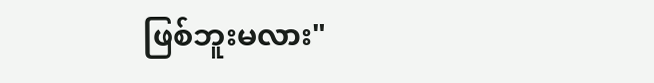ဖြစ်ဘူးမလား"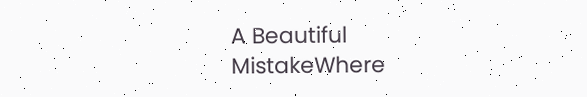A Beautiful MistakeWhere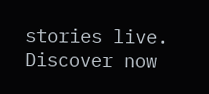stories live. Discover now